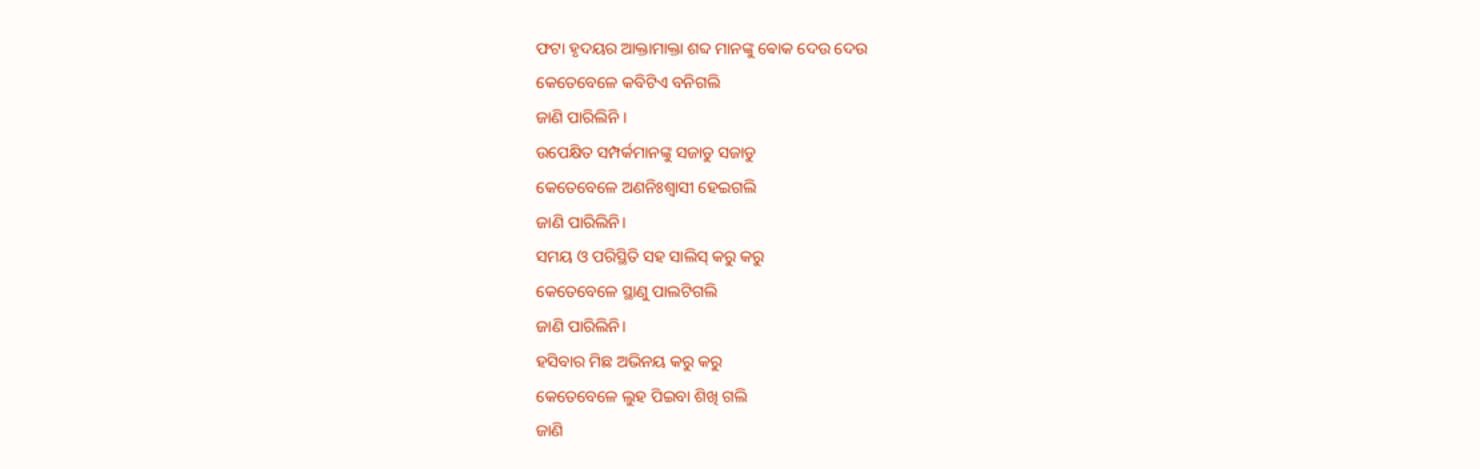ଫଟା ହୃଦୟର ଆକ୍ତାମାକ୍ତା ଶବ୍ଦ ମାନଙ୍କୁ ଵୋକ ଦେଉ ଦେଉ
କେତେବେଳେ କବିଟିଏ ବନିଗଲି
ଜାଣି ପାରିଲିନି ।
ଉପେକ୍ଷିତ ସମ୍ପର୍କମାନଙ୍କୁ ସଜାଡୁ ସଜାଡୁ
କେତେବେଳେ ଅଣନିଃଶ୍ଵାସୀ ହେଇଗଲି
ଜାଣି ପାରିଲିନି।
ସମୟ ଓ ପରିସ୍ଥିତି ସହ ସାଲିସ୍ କରୁ କରୁ
କେତେବେଳେ ସ୍ଥାଣୁ ପାଲଟିଗଲି
ଜାଣି ପାରିଲିନି।
ହସିବାର ମିଛ ଅଭିନୟ କରୁ କରୁ
କେତେବେଳେ ଲୁହ ପିଇବା ଶିଖି ଗଲି
ଜାଣି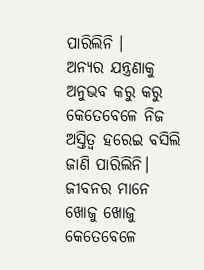ପାରିଲିନି ।
ଅନ୍ୟର ଯନ୍ତ୍ରଣାକୁ ଅନୁଭବ କରୁ କରୁ
କେତେବେଳେ ନିଜ ଅସ୍ତିତ୍ୱ ହରେଇ ବସିଲି
ଜାଣି ପାରିଲିନି।
ଜୀବନର ମାନେ ଖୋଜୁ ଖୋଜୁ
କେତେବେଳେ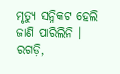ମୃତ୍ୟୁ ସନ୍ନିକଟ ହେଲି
ଜାଣି ପାରିଲିନି ।
ରଗଡ଼ି,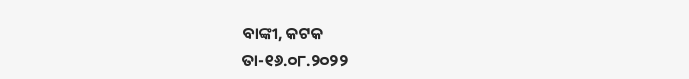ବାଙ୍କୀ, କଟକ
ତା-୧୬.୦୮.୨୦୨୨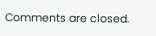Comments are closed.